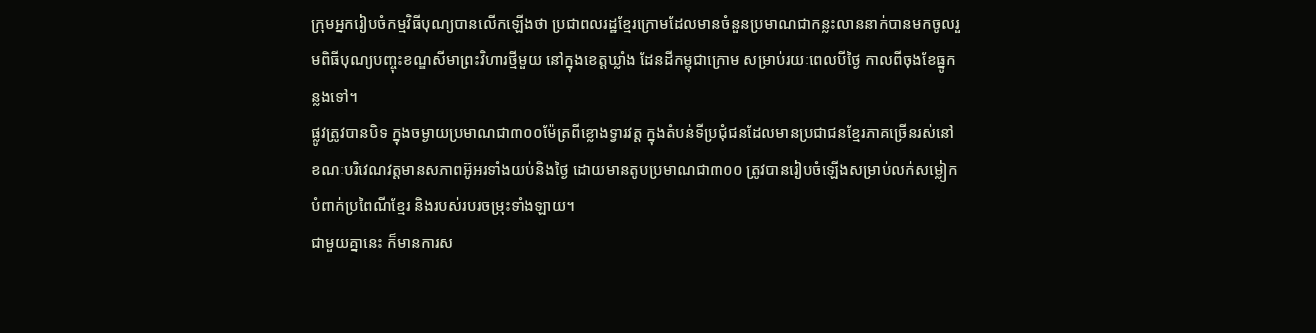ក្រុមអ្នករៀបចំកម្មវិធីបុណ្យបានលើកឡើងថា ប្រជាពលរដ្ឋខ្មែរក្រោមដែលមានចំនួនប្រមាណជាកន្លះលាននាក់បានមកចូលរួមពិធីបុណ្យបញ្ចុះខណ្ឌសីមាព្រះវិហារថ្មីមួយ នៅក្នុងខេត្តឃ្លាំង ដែនដីកម្ពុជាក្រោម សម្រាប់រយៈពេលបីថ្ងៃ កាលពីចុងខែធ្នូកន្លងទៅ។
ផ្លូវត្រូវបានបិទ ក្នុងចម្ងាយប្រមាណជា៣០០ម៉ែត្រពីខ្លោងទ្វារវត្ត ក្នុងតំបន់ទីប្រជុំជនដែលមានប្រជាជនខ្មែរភាគច្រើនរស់នៅ ខណៈបរិវេណវត្តមានសភាពអ៊ូអរទាំងយប់និងថ្ងៃ ដោយមានតូបប្រមាណជា៣០០ ត្រូវបានរៀបចំឡើងសម្រាប់លក់សម្លៀកបំពាក់ប្រពៃណីខ្មែរ និងរបស់របរចម្រុះទាំងឡាយ។
ជាមួយគ្នានេះ ក៏មានការស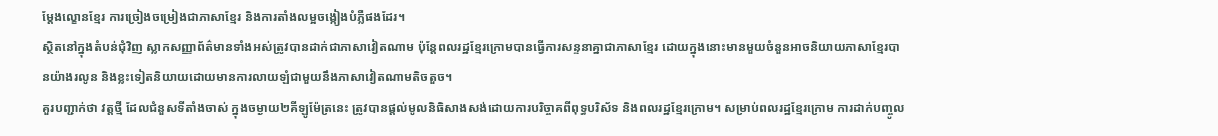ម្ដែងល្ខោនខ្មែរ ការច្រៀងចម្រៀងជាភាសាខ្មែរ និងការតាំងលម្អចង្កៀងបំភ្លឺផងដែរ។
ស្ថិតនៅក្នុងតំបន់ជុំវិញ ស្លាកសញ្ញាព័ត៌មានទាំងអស់ត្រូវបានដាក់ជាភាសាវៀតណាម ប៉ុន្តែពលរដ្ឋខ្មែរក្រោមបានធ្វើការសន្ទនាគ្នាជាភាសាខ្មែរ ដោយក្នុងនោះមានមួយចំនួនអាចនិយាយភាសាខ្មែរបានយ៉ាងរលូន និងខ្លះទៀតនិយាយដោយមានការលាយឡំជាមួយនឹងភាសាវៀតណាមតិចតួច។
គួរបញ្ជាក់ថា វត្តថ្មី ដែលជំនួសទីតាំងចាស់ ក្នុងចម្ងាយ២គីឡូម៉ែត្រនេះ ត្រូវបានផ្តល់មូលនិធិសាងសង់ដោយការបរិច្ចាគពីពុទ្ធបរិស័ទ និងពលរដ្ឋខ្មែរក្រោម។ សម្រាប់ពលរដ្ឋខ្មែរក្រោម ការដាក់បញ្ចូល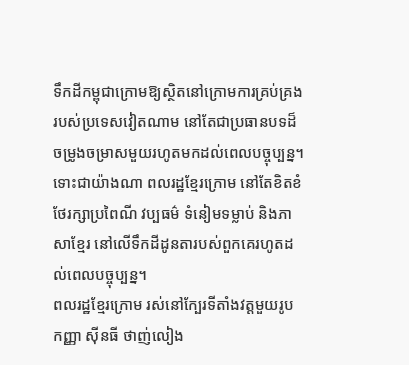ទឹកដីកម្ពុជាក្រោមឱ្យស្ថិតនៅក្រោមការគ្រប់គ្រងរបស់ប្រទេសវៀតណាម នៅតែជាប្រធានបទដ៏ចម្រូងចម្រាសមួយរហូតមកដល់ពេលបច្ចុប្បន្ន។ ទោះជាយ៉ាងណា ពលរដ្ឋខ្មែរក្រោម នៅតែខិតខំថែរក្សាប្រពៃណី វប្បធម៌ ទំនៀមទម្លាប់ និងភាសាខ្មែរ នៅលើទឹកដីដូនតារបស់ពួកគេរហូតដល់ពេលបច្ចុប្បន្ន។
ពលរដ្ឋខ្មែរក្រោម រស់នៅក្បែរទីតាំងវត្តមួយរូប កញ្ញា ស៊ីនធី ថាញ់លៀង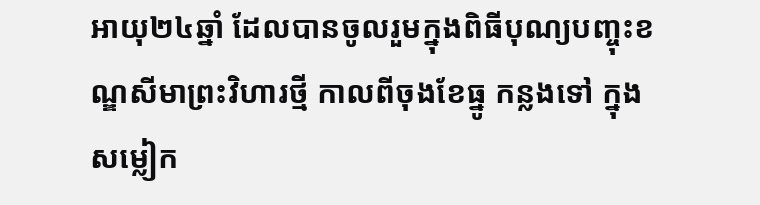អាយុ២៤ឆ្នាំ ដែលបានចូលរួមក្នុងពិធីបុណ្យបញ្ចុះខណ្ឌសីមាព្រះវិហារថ្មី កាលពីចុងខែធ្នូ កន្លងទៅ ក្នុងសម្លៀក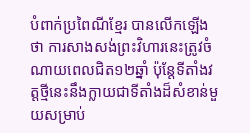បំពាក់ប្រពៃណីខ្មែរ បានលើកឡើងថា ការសាងសង់ព្រះវិហារនេះត្រូវចំណាយពេលជិត១២ឆ្នាំ ប៉ុន្តែទីតាំងវត្តថ្មីនេះនឹងក្លាយជាទីតាំងដ៏សំខាន់មួយសម្រាប់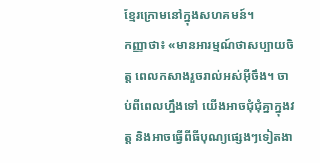ខ្មែរក្រោមនៅក្នុងសហគមន៍។
កញ្ញាថា៖ «មានអារម្មណ៍ថាសប្បាយចិត្ត ពេលកសាងរួចរាល់អស់អ៊ីចឹង។ ចាប់ពីពេលហ្នឹងទៅ យើងអាចជុំជុំគ្នាក្នុងវត្ត និងអាចធ្វើពីធីបុណ្យផ្សេងៗទៀតងា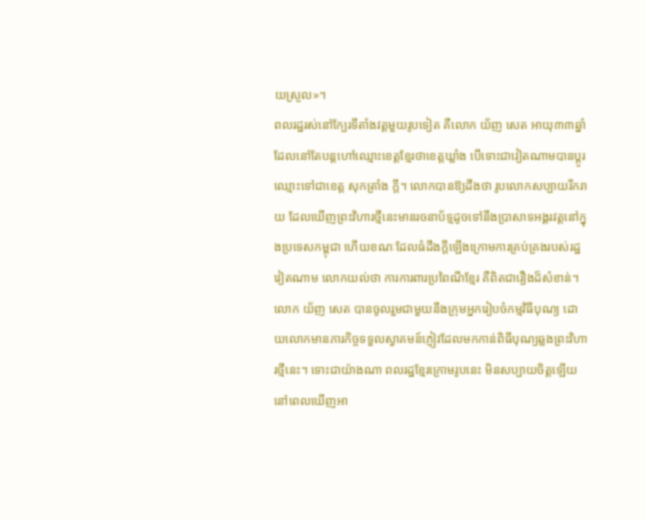យស្រួល»។
ពលរដ្ឋរស់នៅក្បែរទីតាំងវត្តមួយរូបទៀត គឺលោក យ័ញ សេត អាយុ៣៣ឆ្នាំ ដែលនៅតែបន្តហៅឈ្មោះខេត្តខ្មែរថាខេត្តឃ្លាំង បើទោះជាវៀតណាមបានប្តូរឈ្មោះទៅជាខេត្ត សុកត្រាំង ក្តី។ លោកបានឱ្យដឹងថា រូបលោកសប្បាយរីករាយ ដែលឃើញព្រះវិហារថ្មីនេះមានរចនាប័ទ្មដូចទៅនឹងប្រាសាទអង្គរវត្តនៅក្នុងប្រទេសកម្ពុជា ហើយខណៈដែលធំដឹងក្ដីឡើងក្រោមការគ្រប់គ្រងរបស់រដ្ឋវៀតណាម លោកយល់ថា ការការពារប្រពៃណីខ្មែរ គឺពិតជារឿងដ៏សំខាន់។
លោក យ័ញ សេត បានចូលរួមជាមួយនឹងក្រុមអ្នករៀបចំកម្មវិធីបុណ្យ ដោយលោកមានភារកិច្ចទទួលស្វាគមន៍ភ្ញៀវដែលមកកាន់ពិធីបុណ្យឆ្លងព្រះវិហារថ្មីនេះ។ ទោះជាយ៉ាងណា ពលរដ្ឋខ្មែរក្រោមរូបនេះ មិនសប្បាយចិត្តឡើយ នៅពេលឃើញអា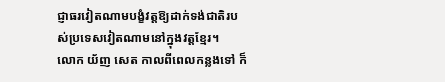ជ្ញាធរវៀតណាមបង្ខំវត្តឱ្យដាក់ទង់ជាតិរបស់ប្រទេសវៀតណាមនៅក្នុងវត្តខ្មែរ។
លោក យ័ញ សេត កាលពីពេលកន្លងទៅ ក៏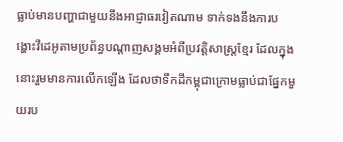ធ្លាប់មានបញ្ហាជាមួយនឹងអាជ្ញាធរវៀតណាម ទាក់ទងនឹងការបង្ហោះវីដេអូតាមប្រព័ន្ធបណ្តាញសង្គមអំពីប្រវត្តិសាស្ត្រខ្មែរ ដែលក្នុងនោះរួមមានការលើកឡើង ដែលថាទឹកដីកម្ពុជាក្រោមធ្លាប់ជាផ្នែកមួយរប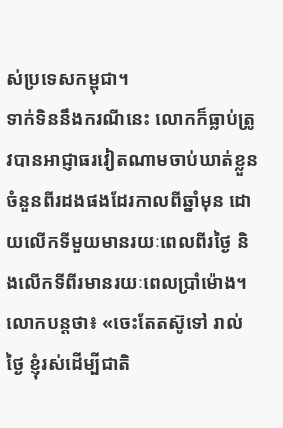ស់ប្រទេសកម្ពុជា។
ទាក់ទិននឹងករណីនេះ លោកក៏ធ្លាប់ត្រូវបានអាជ្ញាធរវៀតណាមចាប់ឃាត់ខ្លួនចំនួនពីរដងផងដែរកាលពីឆ្នាំមុន ដោយលើកទីមួយមានរយៈពេលពីរថ្ងៃ និងលើកទីពីរមានរយៈពេលប្រាំម៉ោង។
លោកបន្តថា៖ «ចេះតែតស៊ូទៅ រាល់ថ្ងៃ ខ្ញុំរស់ដើម្បីជាតិ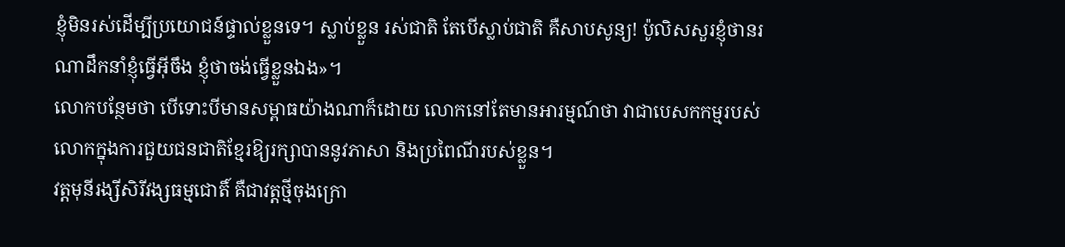ខ្ញុំមិនរស់ដើម្បីប្រយោជន៍ផ្ទាល់ខ្លួនទេ។ ស្លាប់ខ្លួន រស់ជាតិ តែបើស្លាប់ជាតិ គឺសាបសូន្យ! ប៉ូលិសសួរខ្ញុំថានរណាដឹកនាំខ្ញុំធ្វើអ៊ីចឹង ខ្ញុំថាចង់ធ្វើខ្លួនឯង»។
លោកបន្ថែមថា បើទោះបីមានសម្ពាធយ៉ាងណាក៏ដោយ លោកនៅតែមានអារម្មណ៍ថា វាជាបេសកកម្មរបស់លោកក្នុងការជួយជនជាតិខ្មែរឱ្យរក្សាបាននូវភាសា និងប្រពៃណីរបស់ខ្លួន។
វត្តមុនីរង្សីសិរីវង្សធម្មជោតិ៍ គឺជាវត្តថ្មីចុងក្រោ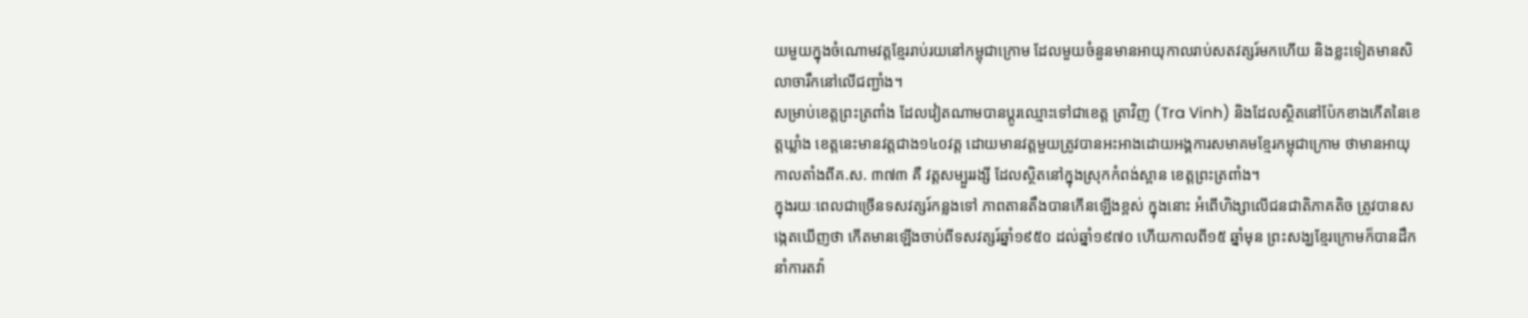យមួយក្នុងចំណោមវត្តខ្មែររាប់រយនៅកម្ពុជាក្រោម ដែលមួយចំនួនមានអាយុកាលរាប់សតវត្សរ៍មកហើយ និងខ្លះទៀតមានសិលាចារឹកនៅលើជញ្ជាំង។
សម្រាប់ខេត្តព្រះត្រពាំង ដែលវៀតណាមបានប្តូរឈ្មោះទៅជាខេត្ត ត្រាវិញ (Tra Vinh) និងដែលស្ថិតនៅប៉ែកខាងកើតនៃខេត្តឃ្លាំង ខេត្តនេះមានវត្តជាង១៤០វត្ត ដោយមានវត្តមួយត្រូវបានអះអាងដោយអង្គការសមាគមខ្មែរកម្ពុជាក្រោម ថាមានអាយុកាលតាំងពីគ.ស. ៣៧៣ គឺ វត្តសម្បួររង្សី ដែលស្ថិតនៅក្នុងស្រុកកំពង់ស្ពាន ខេត្តព្រះត្រពាំង។
ក្នុងរយៈពេលជាច្រើនទសវត្សរ៍កន្លងទៅ ភាពតានតឹងបានកើនឡើងខ្ពស់ ក្នុងនោះ អំពើហិង្សាលើជនជាតិភាគតិច ត្រូវបានសង្កេតឃើញថា កើតមានឡើងចាប់ពីទសវត្សរ៍ឆ្នាំ១៩៥០ ដល់ឆ្នាំ១៩៧០ ហើយកាលពី១៥ ឆ្នាំមុន ព្រះសង្ឃខ្មែរក្រោមក៏បានដឹកនាំការតវ៉ា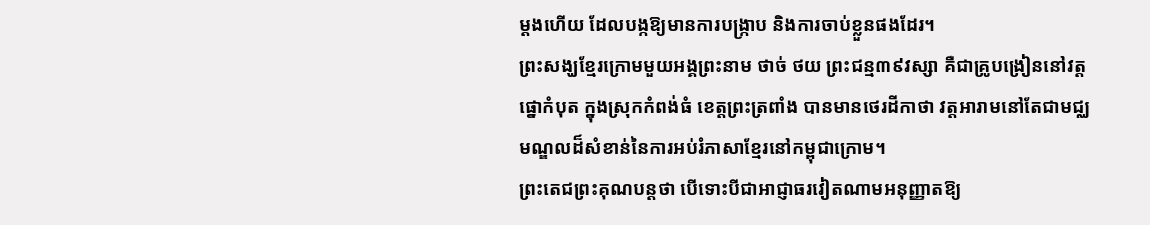ម្តងហើយ ដែលបង្កឱ្យមានការបង្ក្រាប និងការចាប់ខ្លួនផងដែរ។
ព្រះសង្ឃខ្មែរក្រោមមួយអង្គព្រះនាម ថាច់ ថយ ព្រះជន្ម៣៩វស្សា គឺជាគ្រូបង្រៀននៅវត្តផ្នោកំបុត ក្នុងស្រុកកំពង់ធំ ខេត្តព្រះត្រពាំង បានមានថេរដីកាថា វត្តអារាមនៅតែជាមជ្ឈមណ្ឌលដ៏សំខាន់នៃការអប់រំភាសាខ្មែរនៅកម្ពុជាក្រោម។
ព្រះតេជព្រះគុណបន្តថា បើទោះបីជាអាជ្ញាធរវៀតណាមអនុញ្ញាតឱ្យ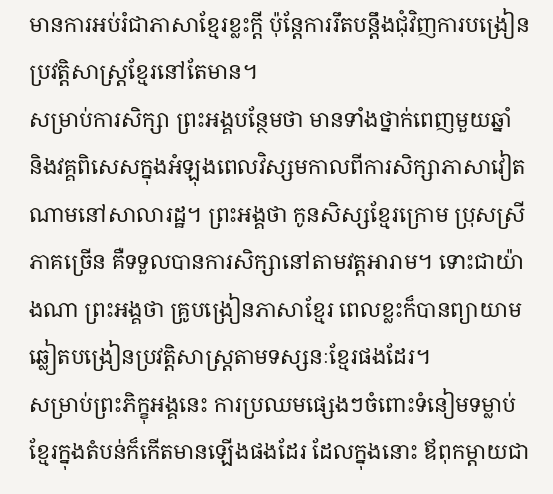មានការអប់រំជាភាសាខ្មែរខ្លះក្តី ប៉ុន្តែការរឹតបន្តឹងជុំវិញការបង្រៀនប្រវត្តិសាស្ត្រខ្មែរនៅតែមាន។
សម្រាប់ការសិក្សា ព្រះអង្គបន្ថែមថា មានទាំងថ្នាក់ពេញមួយឆ្នាំ និងវគ្គពិសេសក្នុងអំឡុងពេលវិស្សមកាលពីការសិក្សាភាសាវៀតណាមនៅសាលារដ្ឋ។ ព្រះអង្គថា កូនសិស្សខ្មែរក្រោម ប្រុសស្រីភាគច្រើន គឺទទួលបានការសិក្សានៅតាមវត្តអារាម។ ទោះជាយ៉ាងណា ព្រះអង្គថា គ្រូបង្រៀនភាសាខ្មែរ ពេលខ្លះក៏បានព្យាយាមឆ្លៀតបង្រៀនប្រវត្តិសាស្ត្រតាមទស្សនៈខ្មែរផងដែរ។
សម្រាប់ព្រះភិក្ខុអង្គនេះ ការប្រឈមផ្សេងៗចំពោះទំនៀមទម្លាប់ខ្មែរក្នុងតំបន់ក៏កើតមានឡើងផងដែរ ដែលក្នុងនោះ ឪពុកម្តាយជា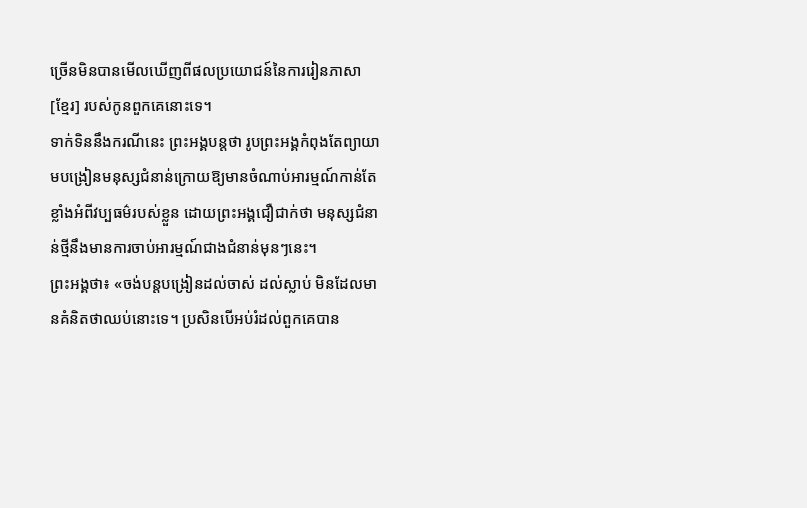ច្រើនមិនបានមើលឃើញពីផលប្រយោជន៍នៃការរៀនភាសា [ខ្មែរ] របស់កូនពួកគេនោះទេ។
ទាក់ទិននឹងករណីនេះ ព្រះអង្គបន្តថា រូបព្រះអង្គកំពុងតែព្យាយាមបង្រៀនមនុស្សជំនាន់ក្រោយឱ្យមានចំណាប់អារម្មណ៍កាន់តែខ្លាំងអំពីវប្បធម៌របស់ខ្លួន ដោយព្រះអង្គជឿជាក់ថា មនុស្សជំនាន់ថ្មីនឹងមានការចាប់អារម្មណ៍ជាងជំនាន់មុនៗនេះ។
ព្រះអង្គថា៖ «ចង់បន្តបង្រៀនដល់ចាស់ ដល់ស្លាប់ មិនដែលមានគំនិតថាឈប់នោះទេ។ ប្រសិនបើអប់រំដល់ពួកគេបាន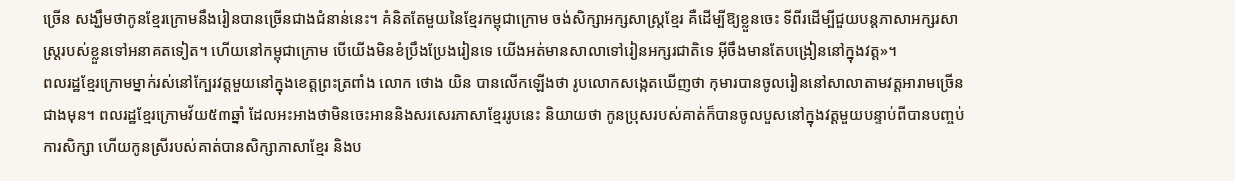ច្រើន សង្ឃឹមថាកូនខ្មែរក្រោមនឹងរៀនបានច្រើនជាងជំនាន់នេះ។ គំនិតតែមួយនៃខ្មែរកម្ពុជាក្រោម ចង់សិក្សាអក្សសាស្រ្តខ្មែរ គឺដើម្បីឱ្យខ្លួនចេះ ទីពីរដើម្បីជួយបន្តភាសាអក្សរសាស្រ្តរបស់ខ្លួនទៅអនាគតទៀត។ ហើយនៅកម្ពុជាក្រោម បើយើងមិនខំប្រឹងប្រែងរៀនទេ យើងអត់មានសាលាទៅរៀនអក្សរជាតិទេ អ៊ីចឹងមានតែបង្រៀននៅក្នុងវត្ត»។
ពលរដ្ឋខ្មែរក្រោមម្នាក់រស់នៅក្បែរវត្តមួយនៅក្នុងខេត្តព្រះត្រពាំង លោក ថោង យិន បានលើកឡើងថា រូបលោកសង្កេតឃើញថា កុមារបានចូលរៀននៅសាលាតាមវត្តអារាមច្រើនជាងមុន។ ពលរដ្ឋខ្មែរក្រោមវ័យ៥៣ឆ្នាំ ដែលអះអាងថាមិនចេះអាននិងសរសេរភាសាខ្មែររូបនេះ និយាយថា កូនប្រុសរបស់គាត់ក៏បានចូលបួសនៅក្នុងវត្តមួយបន្ទាប់ពីបានបញ្ចប់ការសិក្សា ហើយកូនស្រីរបស់គាត់បានសិក្សាភាសាខ្មែរ និងប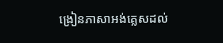ង្រៀនភាសាអង់គ្លេសដល់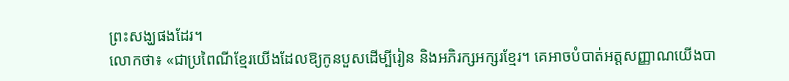ព្រះសង្ឃផងដែរ។
លោកថា៖ «ជាប្រពៃណីខ្មែរយើងដែលឱ្យកូនបួសដើម្បីរៀន និងអភិរក្សអក្សរខ្មែរ។ គេអាចបំបាត់អត្តសញ្ញាណយើងបា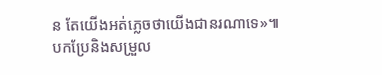ន តែយើងអត់ភ្លេចថាយើងជានរណាទេ»៕
បកប្រែនិងសម្រួល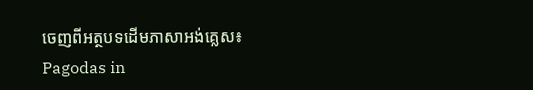ចេញពីអត្ថបទដើមភាសាអង់គ្លេស៖ Pagodas in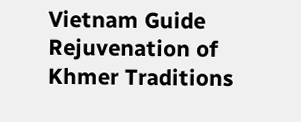Vietnam Guide Rejuvenation of Khmer Traditions